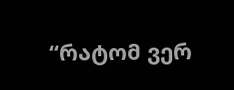“რატომ ვერ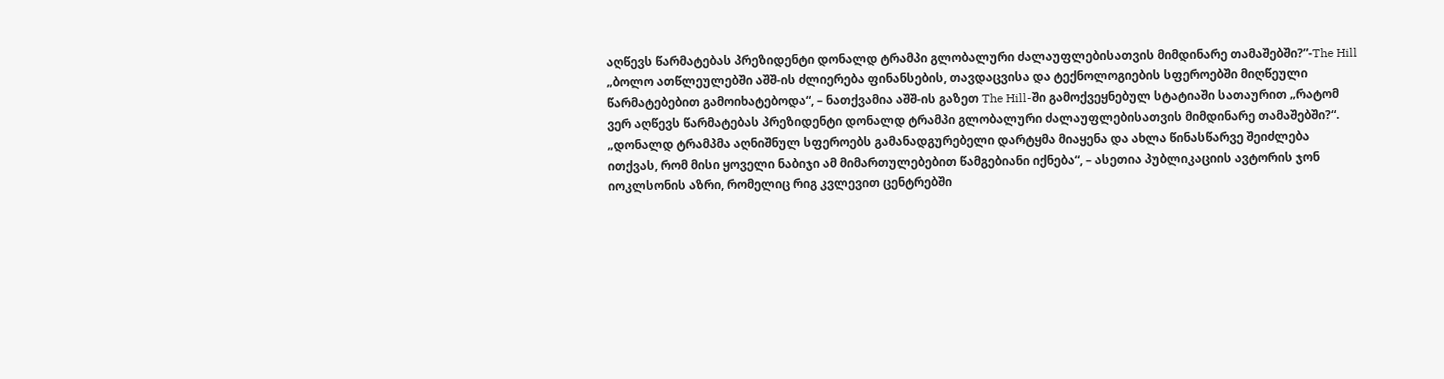აღწევს წარმატებას პრეზიდენტი დონალდ ტრამპი გლობალური ძალაუფლებისათვის მიმდინარე თამაშებში?”-The Hill
„ბოლო ათწლეულებში აშშ-ის ძლიერება ფინანსების, თავდაცვისა და ტექნოლოგიების სფეროებში მიღწეული წარმატებებით გამოიხატებოდა“, – ნათქვამია აშშ-ის გაზეთ The Hill-ში გამოქვეყნებულ სტატიაში სათაურით „რატომ ვერ აღწევს წარმატებას პრეზიდენტი დონალდ ტრამპი გლობალური ძალაუფლებისათვის მიმდინარე თამაშებში?“. „დონალდ ტრამპმა აღნიშნულ სფეროებს გამანადგურებელი დარტყმა მიაყენა და ახლა წინასწარვე შეიძლება ითქვას, რომ მისი ყოველი ნაბიჯი ამ მიმართულებებით წამგებიანი იქნება“, – ასეთია პუბლიკაციის ავტორის ჯონ იოკლსონის აზრი, რომელიც რიგ კვლევით ცენტრებში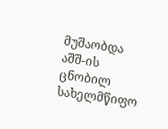მუშაობდა აშშ-ის ცნობილ სახელმწიფო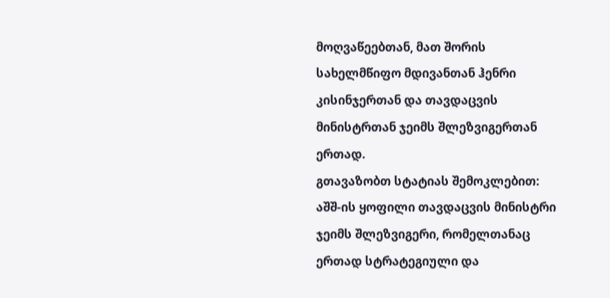მოღვაწეებთან, მათ შორის სახელმწიფო მდივანთან ჰენრი კისინჯერთან და თავდაცვის მინისტრთან ჯეიმს შლეზვიგერთან ერთად.
გთავაზობთ სტატიას შემოკლებით:
აშშ-ის ყოფილი თავდაცვის მინისტრი ჯეიმს შლეზვიგერი, რომელთანაც ერთად სტრატეგიული და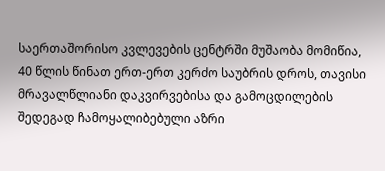საერთაშორისო კვლევების ცენტრში მუშაობა მომიწია, 40 წლის წინათ ერთ-ერთ კერძო საუბრის დროს, თავისი მრავალწლიანი დაკვირვებისა და გამოცდილების შედეგად ჩამოყალიბებული აზრი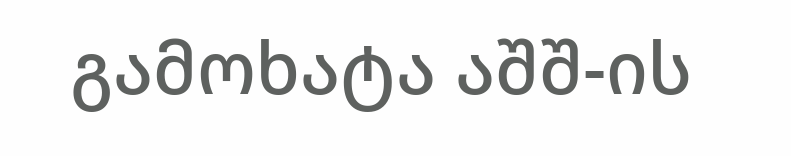გამოხატა აშშ-ის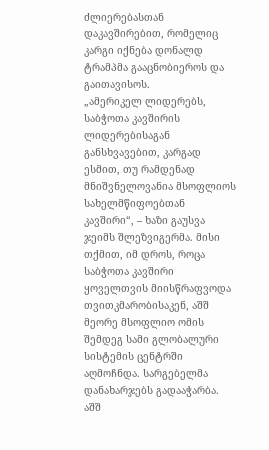ძლიერებასთან დაკავშირებით, რომელიც კარგი იქნება დონალდ ტრამპმა გააცნობიეროს და გაითავისოს.
„ამერიკელ ლიდერებს, საბჭოთა კავშირის ლიდერებისაგან განსხვავებით, კარგად ესმით, თუ რამდენად მნიშვნელოვანია მსოფლიოს სახელმწიფოებთან კავშირი“, – ხაზი გაუსვა ჯეიმს შლეზვიგერმა. მისი თქმით, იმ დროს, როცა საბჭოთა კავშირი ყოველთვის მიისწრაფვოდა თვითკმარობისაკენ, აშშ მეორე მსოფლიო ომის შემდეგ სამი გლობალური სისტემის ცენტრში აღმოჩნდა. სარგებელმა დანახარჯებს გადააჭარბა. აშშ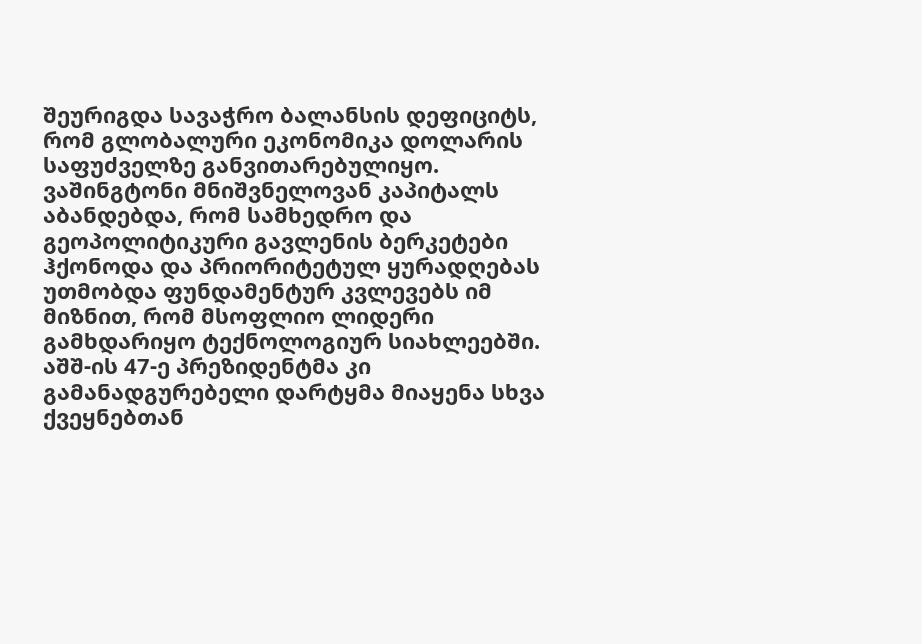შეურიგდა სავაჭრო ბალანსის დეფიციტს, რომ გლობალური ეკონომიკა დოლარის საფუძველზე განვითარებულიყო. ვაშინგტონი მნიშვნელოვან კაპიტალს აბანდებდა, რომ სამხედრო და გეოპოლიტიკური გავლენის ბერკეტები ჰქონოდა და პრიორიტეტულ ყურადღებას უთმობდა ფუნდამენტურ კვლევებს იმ მიზნით, რომ მსოფლიო ლიდერი გამხდარიყო ტექნოლოგიურ სიახლეებში.
აშშ-ის 47-ე პრეზიდენტმა კი გამანადგურებელი დარტყმა მიაყენა სხვა ქვეყნებთან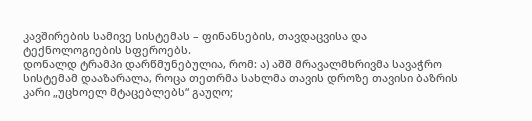კავშირების სამივე სისტემას – ფინანსების, თავდაცვისა და ტექნოლოგიების სფეროებს.
დონალდ ტრამპი დარწმუნებულია, რომ: ა) აშშ მრავალმხრივმა სავაჭრო სისტემამ დააზარალა, როცა თეთრმა სახლმა თავის დროზე თავისი ბაზრის კარი „უცხოელ მტაცებლებს“ გაუღო;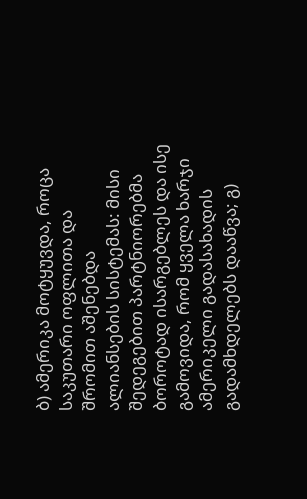ბ) ამერიკა მოტყუვდა, როცა საკუთარი ოფლითა და შრომით აშენებდა ალიანსების სისტემას: მისი შედეგებით პარტნიორებმა ბოროტად ისარგებლეს და ისე გამოვიდა, რომ ყველა ხარჯი ამერიკელი გადასახადის გადამხდელებს დააწვა; გ)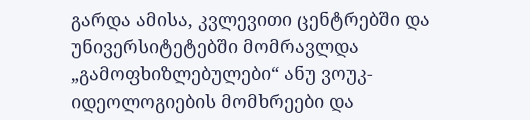გარდა ამისა, კვლევითი ცენტრებში და უნივერსიტეტებში მომრავლდა „გამოფხიზლებულები“ ანუ ვოუკ-იდეოლოგიების მომხრეები და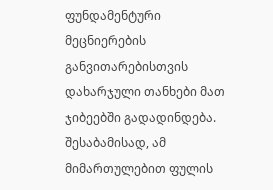ფუნდამენტური მეცნიერების განვითარებისთვის დახარჯული თანხები მათ ჯიბეებში გადადინდება. შესაბამისად, ამ მიმართულებით ფულის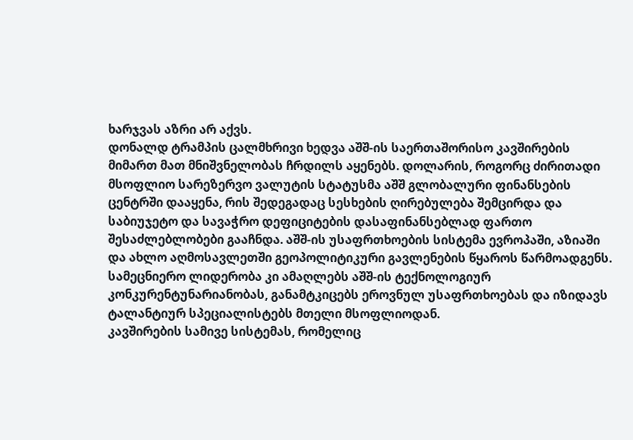ხარჯვას აზრი არ აქვს.
დონალდ ტრამპის ცალმხრივი ხედვა აშშ-ის საერთაშორისო კავშირების მიმართ მათ მნიშვნელობას ჩრდილს აყენებს. დოლარის, როგორც ძირითადი მსოფლიო სარეზერვო ვალუტის სტატუსმა აშშ გლობალური ფინანსების ცენტრში დააყენა, რის შედეგადაც სესხების ღირებულება შემცირდა და საბიუჯეტო და სავაჭრო დეფიციტების დასაფინანსებლად ფართო შესაძლებლობები გააჩნდა. აშშ-ის უსაფრთხოების სისტემა ევროპაში, აზიაში და ახლო აღმოსავლეთში გეოპოლიტიკური გავლენების წყაროს წარმოადგენს. სამეცნიერო ლიდერობა კი ამაღლებს აშშ-ის ტექნოლოგიურ კონკურენტუნარიანობას, განამტკიცებს ეროვნულ უსაფრთხოებას და იზიდავს ტალანტიურ სპეციალისტებს მთელი მსოფლიოდან.
კავშირების სამივე სისტემას, რომელიც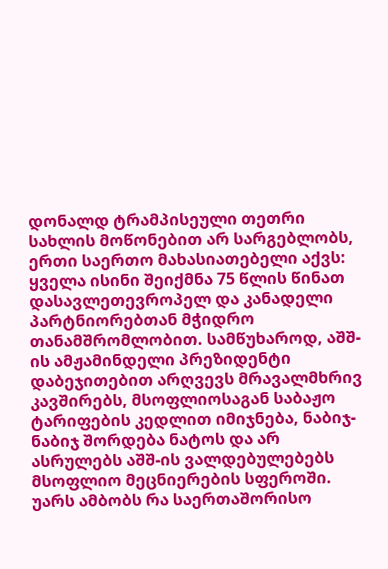დონალდ ტრამპისეული თეთრი სახლის მოწონებით არ სარგებლობს, ერთი საერთო მახასიათებელი აქვს: ყველა ისინი შეიქმნა 75 წლის წინათ დასავლეთევროპელ და კანადელი პარტნიორებთან მჭიდრო თანამშრომლობით. სამწუხაროდ, აშშ-ის ამჟამინდელი პრეზიდენტი დაბეჯითებით არღვევს მრავალმხრივ კავშირებს, მსოფლიოსაგან საბაჟო ტარიფების კედლით იმიჯნება, ნაბიჯ-ნაბიჯ შორდება ნატოს და არ ასრულებს აშშ-ის ვალდებულებებს მსოფლიო მეცნიერების სფეროში.
უარს ამბობს რა საერთაშორისო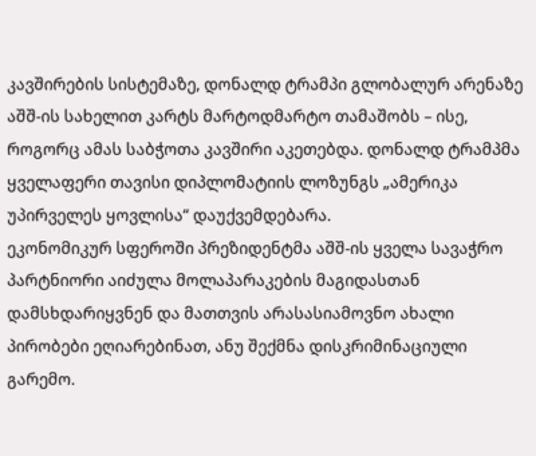კავშირების სისტემაზე, დონალდ ტრამპი გლობალურ არენაზე აშშ-ის სახელით კარტს მარტოდმარტო თამაშობს – ისე, როგორც ამას საბჭოთა კავშირი აკეთებდა. დონალდ ტრამპმა ყველაფერი თავისი დიპლომატიის ლოზუნგს „ამერიკა უპირველეს ყოვლისა“ დაუქვემდებარა.
ეკონომიკურ სფეროში პრეზიდენტმა აშშ-ის ყველა სავაჭრო პარტნიორი აიძულა მოლაპარაკების მაგიდასთან დამსხდარიყვნენ და მათთვის არასასიამოვნო ახალი პირობები ეღიარებინათ, ანუ შექმნა დისკრიმინაციული გარემო.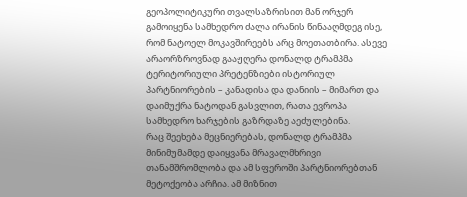გეოპოლიტიკური თვალსაზრისით მან ორჯერ გამოიყენა სამხედრო ძალა ირანის წინააღმდეგ ისე, რომ ნატოელ მოკავშირეებს არც მოეთათბირა. ასევე არაორზროვნად გააჟღერა დონალდ ტრამპმა ტერიტორიული პრეტენზიები ისტორიულ პარტნიორების – კანადისა და დანიის – მიმართ და დაიმუქრა ნატოდან გასვლით, რათა ევროპა სამხედრო ხარჯების გაზრდაზე აეძულებინა.
რაც შეეხება მეცნიერებას, დონალდ ტრამპმა მინიმუმამდე დაიყვანა მრავალმხრივი თანამშრომლობა და ამ სფეროში პარტნიორებთან მეტოქეობა არჩია. ამ მიზნით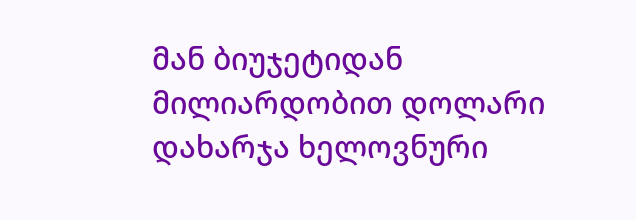მან ბიუჯეტიდან მილიარდობით დოლარი დახარჯა ხელოვნური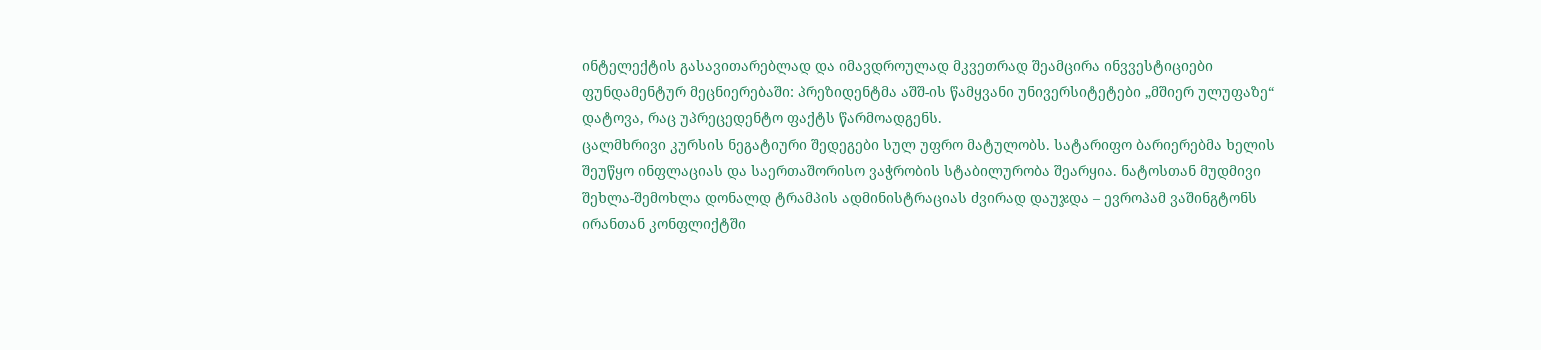ინტელექტის გასავითარებლად და იმავდროულად მკვეთრად შეამცირა ინვვესტიციები ფუნდამენტურ მეცნიერებაში: პრეზიდენტმა აშშ-ის წამყვანი უნივერსიტეტები „მშიერ ულუფაზე“ დატოვა, რაც უპრეცედენტო ფაქტს წარმოადგენს.
ცალმხრივი კურსის ნეგატიური შედეგები სულ უფრო მატულობს. სატარიფო ბარიერებმა ხელის შეუწყო ინფლაციას და საერთაშორისო ვაჭრობის სტაბილურობა შეარყია. ნატოსთან მუდმივი შეხლა-შემოხლა დონალდ ტრამპის ადმინისტრაციას ძვირად დაუჯდა – ევროპამ ვაშინგტონს ირანთან კონფლიქტში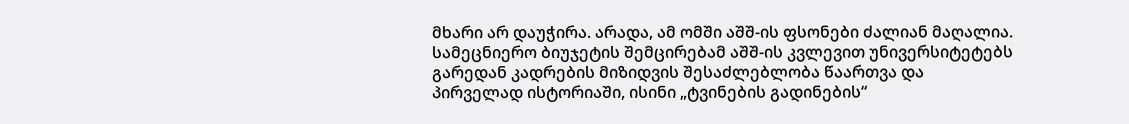მხარი არ დაუჭირა. არადა, ამ ომში აშშ-ის ფსონები ძალიან მაღალია. სამეცნიერო ბიუჯეტის შემცირებამ აშშ-ის კვლევით უნივერსიტეტებს გარედან კადრების მიზიდვის შესაძლებლობა წაართვა და პირველად ისტორიაში, ისინი „ტვინების გადინების“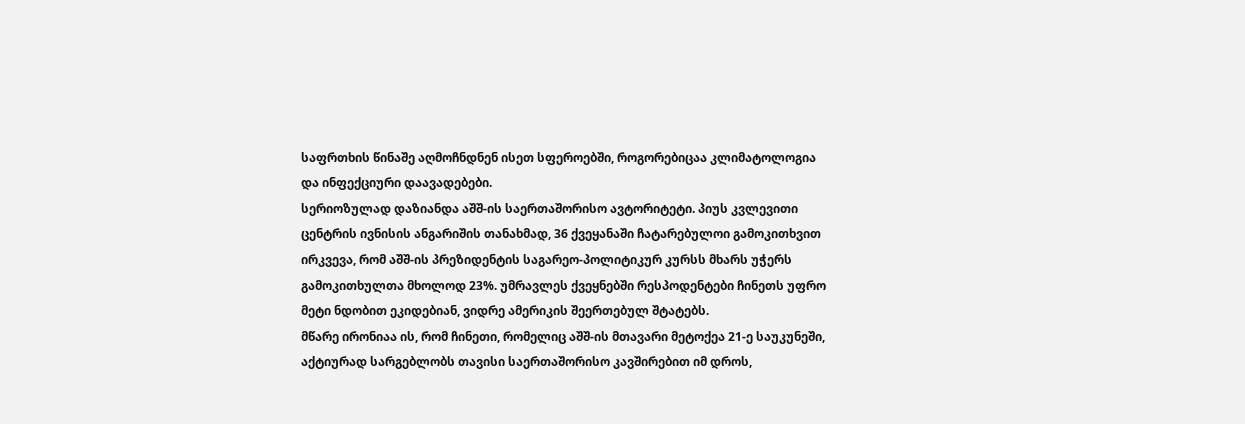საფრთხის წინაშე აღმოჩნდნენ ისეთ სფეროებში, როგორებიცაა კლიმატოლოგია და ინფექციური დაავადებები.
სერიოზულად დაზიანდა აშშ-ის საერთაშორისო ავტორიტეტი. პიუს კვლევითი ცენტრის ივნისის ანგარიშის თანახმად, 36 ქვეყანაში ჩატარებულოი გამოკითხვით ირკვევა, რომ აშშ-ის პრეზიდენტის საგარეო-პოლიტიკურ კურსს მხარს უჭერს გამოკითხულთა მხოლოდ 23%. უმრავლეს ქვეყნებში რესპოდენტები ჩინეთს უფრო მეტი ნდობით ეკიდებიან, ვიდრე ამერიკის შეერთებულ შტატებს.
მწარე ირონიაა ის, რომ ჩინეთი, რომელიც აშშ-ის მთავარი მეტოქეა 21-ე საუკუნეში, აქტიურად სარგებლობს თავისი საერთაშორისო კავშირებით იმ დროს,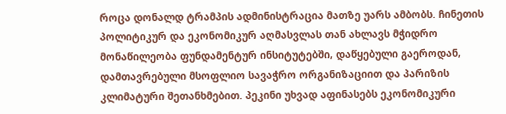როცა დონალდ ტრამპის ადმინისტრაცია მათზე უარს ამბობს. ჩინეთის პოლიტიკურ და ეკონომიკურ აღმასვლას თან ახლავს მჭიდრო მონაწილეობა ფუნდამენტურ ინსიტუტებში, დაწყებული გაეროდან, დამთავრებული მსოფლიო სავაჭრო ორგანიზაციით და პარიზის კლიმატური შეთანხმებით. პეკინი უხვად აფინასებს ეკონომიკური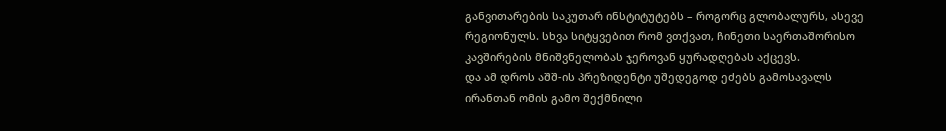განვითარების საკუთარ ინსტიტუტებს – როგორც გლობალურს, ასევე რეგიონულს. სხვა სიტყვებით რომ ვთქვათ, ჩინეთი საერთაშორისო კავშირების მნიშვნელობას ჯეროვან ყურადღებას აქცევს.
და ამ დროს აშშ-ის პრეზიდენტი უშედეგოდ ეძებს გამოსავალს ირანთან ომის გამო შექმნილი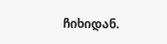ჩიხიდან.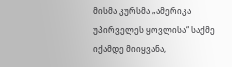მისმა კურსმა „ამერიკა უპირველეს ყოვლისა“ საქმე იქამდე მიიყვანა,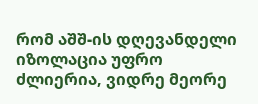რომ აშშ-ის დღევანდელი იზოლაცია უფრო ძლიერია, ვიდრე მეორე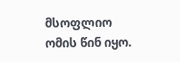მსოფლიო ომის წინ იყო.